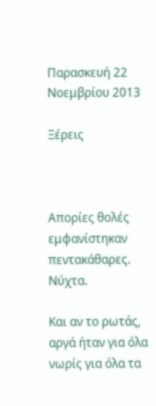Παρασκευή 22 Νοεμβρίου 2013

Ξέρεις



Απορίες θολές
εμφανίστηκαν πεντακάθαρες.
Νύχτα.

Και αν το ρωτάς,
αργά ήταν για όλα
νωρίς για όλα τα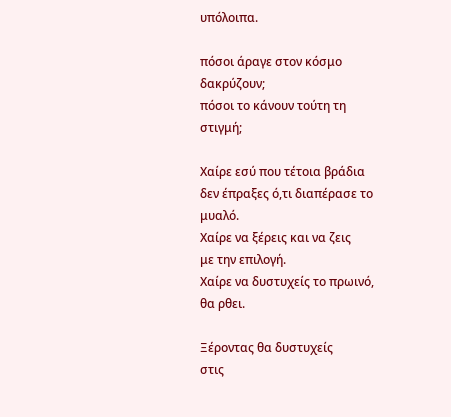υπόλοιπα.

πόσοι άραγε στον κόσμο δακρύζουν;
πόσοι το κάνουν τούτη τη στιγμή;

Χαίρε εσύ που τέτοια βράδια
δεν έπραξες ό,τι διαπέρασε το μυαλό.
Χαίρε να ξέρεις και να ζεις
με την επιλογή.
Χαίρε να δυστυχείς το πρωινό,
θα ρθει.

Ξέροντας θα δυστυχείς
στις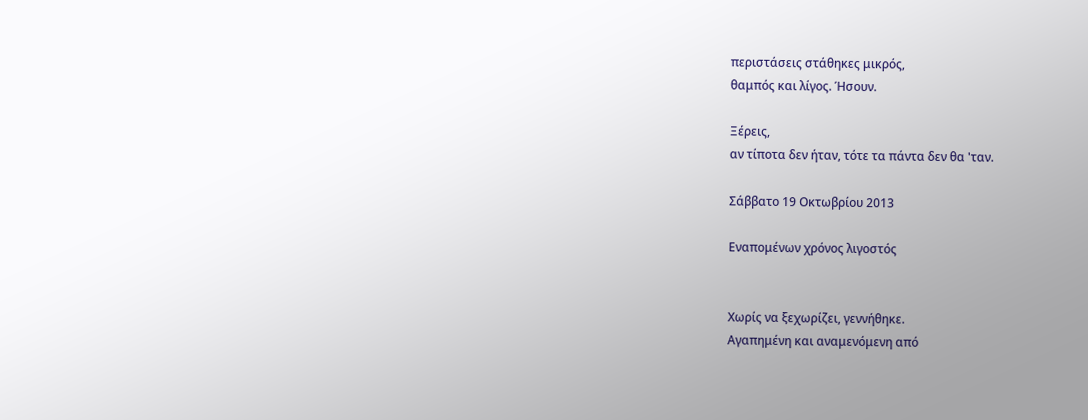περιστάσεις στάθηκες μικρός,
θαμπός και λίγος. Ήσουν.

Ξέρεις,
αν τίποτα δεν ήταν, τότε τα πάντα δεν θα 'ταν.

Σάββατο 19 Οκτωβρίου 2013

Εναπομένων χρόνος λιγοστός


Χωρίς να ξεχωρίζει, γεννήθηκε.
Αγαπημένη και αναμενόμενη από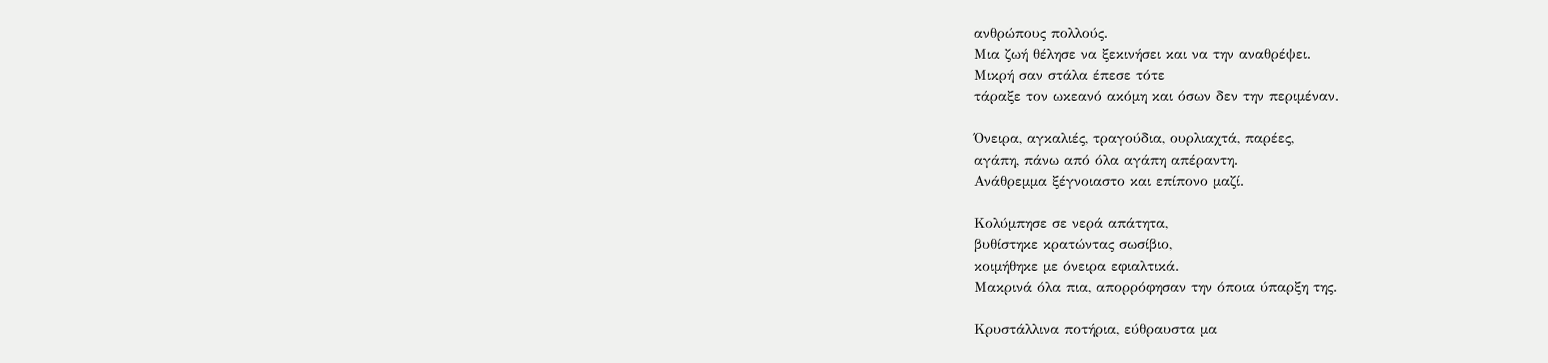ανθρώπους πολλούς.
Μια ζωή θέλησε να ξεκινήσει και να την αναθρέψει.
Μικρή σαν στάλα έπεσε τότε
τάραξε τον ωκεανό ακόμη και όσων δεν την περιμέναν.

Όνειρα, αγκαλιές, τραγούδια, ουρλιαχτά, παρέες,
αγάπη, πάνω από όλα αγάπη απέραντη.
Ανάθρεμμα ξέγνοιαστο και επίπονο μαζί.

Κολύμπησε σε νερά απάτητα,
βυθίστηκε κρατώντας σωσίβιο,
κοιμήθηκε με όνειρα εφιαλτικά.
Μακρινά όλα πια, απορρόφησαν την όποια ύπαρξη της.

Κρυστάλλινα ποτήρια, εύθραυστα μα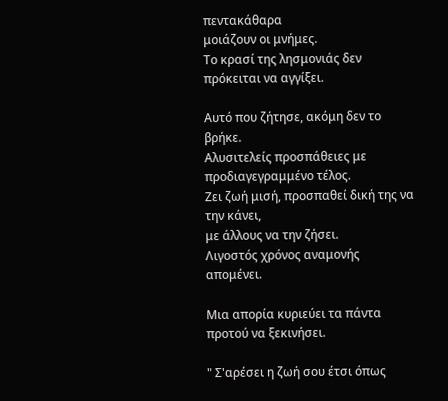πεντακάθαρα
μοιάζουν οι μνήμες.
Το κρασί της λησμονιάς δεν πρόκειται να αγγίξει.

Αυτό που ζήτησε, ακόμη δεν το βρήκε.
Αλυσιτελείς προσπάθειες με προδιαγεγραμμένο τέλος.
Ζει ζωή μισή, προσπαθεί δική της να την κάνει,
με άλλους να την ζήσει.
Λιγοστός χρόνος αναμονής απομένει.

Μια απορία κυριεύει τα πάντα προτού να ξεκινήσει.

" Σ'αρέσει η ζωή σου έτσι όπως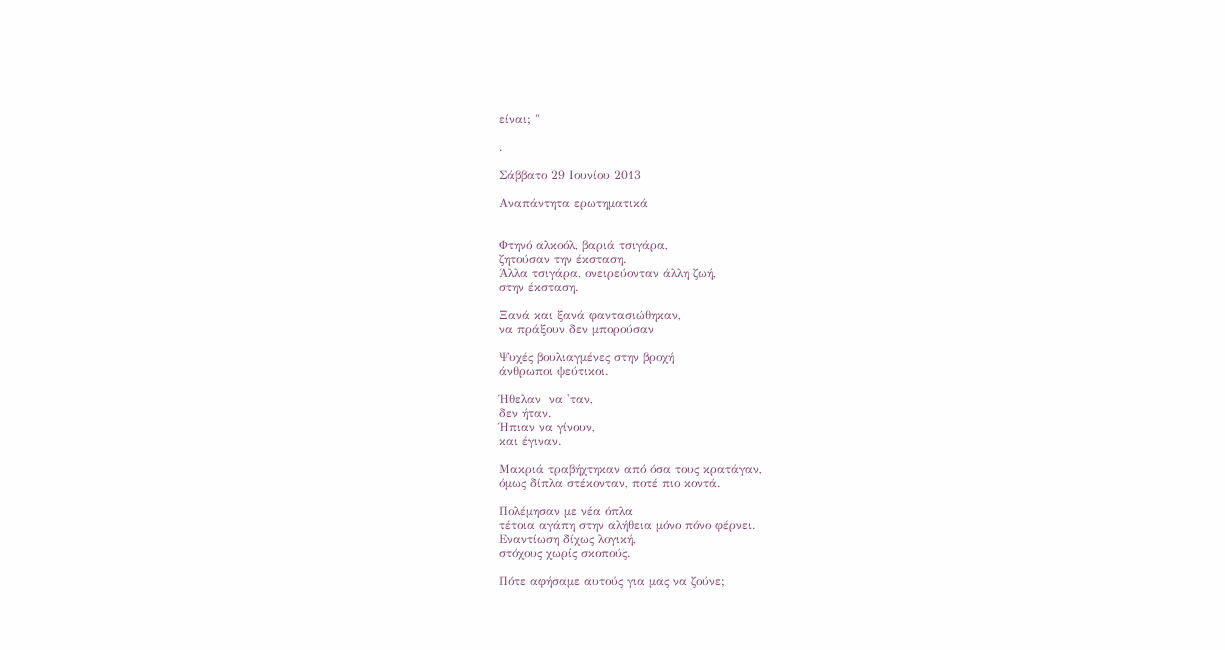είναι; "

.

Σάββατο 29 Ιουνίου 2013

Αναπάντητα ερωτηματικά


Φτηνό αλκοόλ, βαριά τσιγάρα,
ζητούσαν την έκσταση.
Άλλα τσιγάρα, ονειρεύονταν άλλη ζωή,
στην έκσταση.

Ξανά και ξανά φαντασιώθηκαν,
να πράξουν δεν μπορούσαν

Ψυχές βουλιαγμένες στην βροχή
άνθρωποι ψεύτικοι.

Ήθελαν  να 'ταν,
δεν ήταν.
Ήπιαν να γίνουν,
και έγιναν.

Μακριά τραβήχτηκαν από όσα τους κρατάγαν,
όμως δίπλα στέκονταν, ποτέ πιο κοντά.

Πολέμησαν με νέα όπλα
τέτοια αγάπη στην αλήθεια μόνο πόνο φέρνει.
Εναντίωση δίχως λογική,
στόχους χωρίς σκοπούς.

Πότε αφήσαμε αυτούς για μας να ζούνε;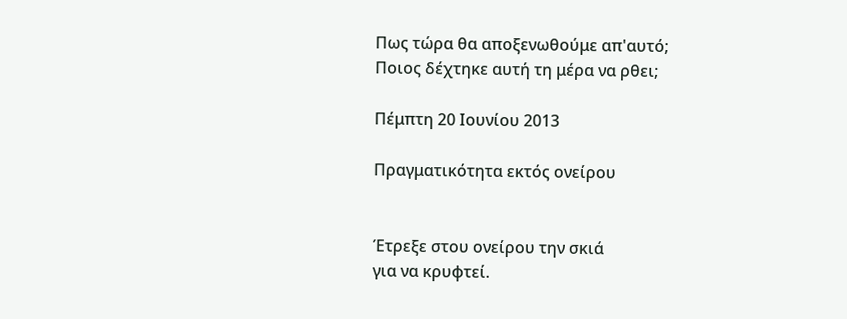Πως τώρα θα αποξενωθούμε απ'αυτό;
Ποιος δέχτηκε αυτή τη μέρα να ρθει;

Πέμπτη 20 Ιουνίου 2013

Πραγματικότητα εκτός ονείρου


Έτρεξε στου ονείρου την σκιά
για να κρυφτεί.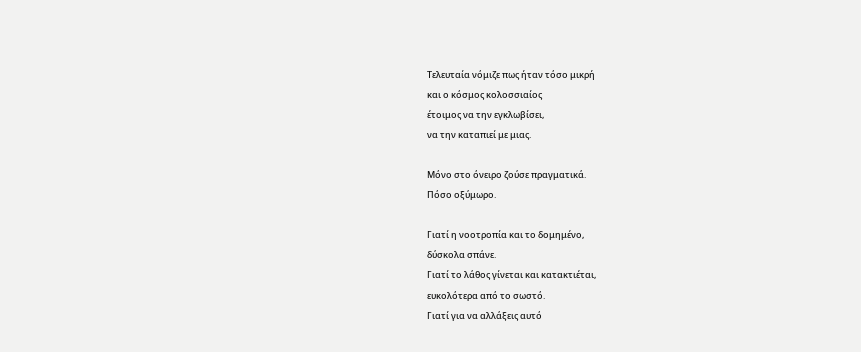Τελευταία νόμιζε πως ήταν τόσο μικρή
και ο κόσμος κολοσσιαίος
έτοιμος να την εγκλωβίσει,
να την καταπιεί με μιας.

Μόνο στο όνειρο ζούσε πραγματικά.
Πόσο οξύμωρο.

Γιατί η νοοτροπία και το δομημένο,
δύσκολα σπάνε.
Γιατί το λάθος γίνεται και κατακτιέται,
ευκολότερα από το σωστό.
Γιατί για να αλλάξεις αυτό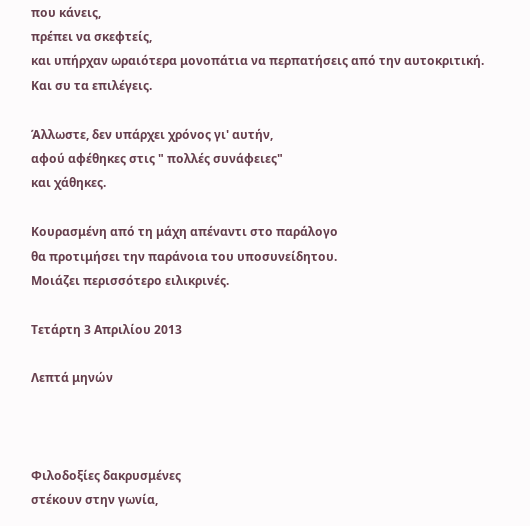που κάνεις,
πρέπει να σκεφτείς,
και υπήρχαν ωραιότερα μονοπάτια να περπατήσεις από την αυτοκριτική.
Και συ τα επιλέγεις.

Άλλωστε, δεν υπάρχει χρόνος γι' αυτήν,
αφού αφέθηκες στις " πολλές συνάφειες"
και χάθηκες.

Κουρασμένη από τη μάχη απέναντι στο παράλογο
θα προτιμήσει την παράνοια του υποσυνείδητου.
Μοιάζει περισσότερο ειλικρινές.

Τετάρτη 3 Απριλίου 2013

Λεπτά μηνών



Φιλοδοξίες δακρυσμένες
στέκουν στην γωνία,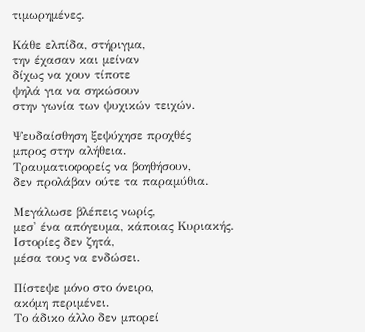τιμωρημένες.

Κάθε ελπίδα, στήριγμα,
την έχασαν και μείναν
δίχως να χουν τίποτε
ψηλά για να σηκώσουν
στην γωνία των ψυχικών τειχών.

Ψευδαίσθηση ξεψύχησε προχθές
μπρος στην αλήθεια.
Τραυματιοφορείς να βοηθήσουν,
δεν προλάβαν ούτε τα παραμύθια.

Μεγάλωσε βλέπεις νωρίς,
μεσ' ένα απόγευμα, κάποιας Κυριακής.
Ιστορίες δεν ζητά,
μέσα τους να ενδώσει.

Πίστεψε μόνο στο όνειρο,
ακόμη περιμένει.
Το άδικο άλλο δεν μπορεί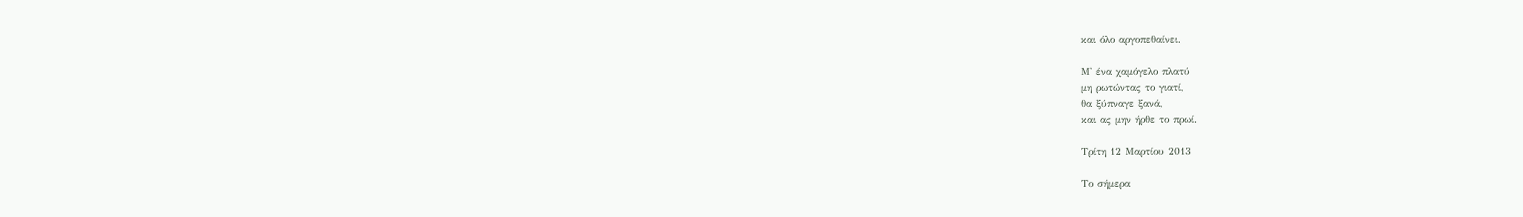και όλο αργοπεθαίνει.

Μ' ένα χαμόγελο πλατύ
μη ρωτώντας το γιατί,
θα ξύπναγε ξανά,
και ας μην ήρθε το πρωί.

Τρίτη 12 Μαρτίου 2013

Το σήμερα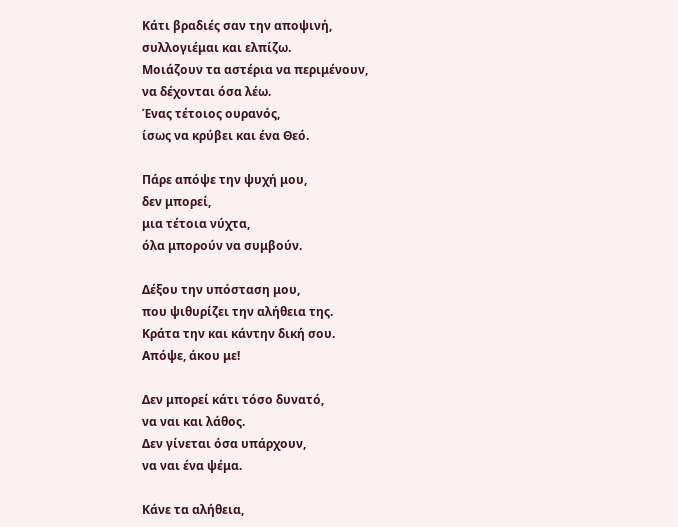Κάτι βραδιές σαν την αποψινή,
συλλογιέμαι και ελπίζω.
Μοιάζουν τα αστέρια να περιμένουν,
να δέχονται όσα λέω.
Ένας τέτοιος ουρανός,
ίσως να κρύβει και ένα Θεό.

Πάρε απόψε την ψυχή μου,
δεν μπορεί,
μια τέτοια νύχτα,
όλα μπορούν να συμβούν.

Δέξου την υπόσταση μου,
που ψιθυρίζει την αλήθεια της.
Κράτα την και κάντην δική σου.
Απόψε, άκου με!

Δεν μπορεί κάτι τόσο δυνατό,
να ναι και λάθος.
Δεν γίνεται όσα υπάρχουν,
να ναι ένα ψέμα.

Κάνε τα αλήθεια,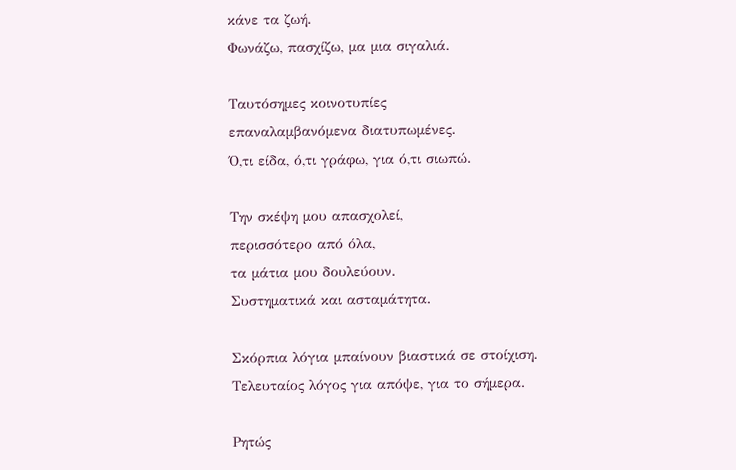κάνε τα ζωή.
Φωνάζω, πασχίζω, μα μια σιγαλιά.

Ταυτόσημες κοινοτυπίες
επαναλαμβανόμενα διατυπωμένες.
Ό,τι είδα, ό,τι γράφω, για ό,τι σιωπώ.

Την σκέψη μου απασχολεί,
περισσότερο από όλα,
τα μάτια μου δουλεύουν.
Συστηματικά και ασταμάτητα.

Σκόρπια λόγια μπαίνουν βιαστικά σε στοίχιση.
Τελευταίος λόγος για απόψε, για το σήμερα.

Ρητώς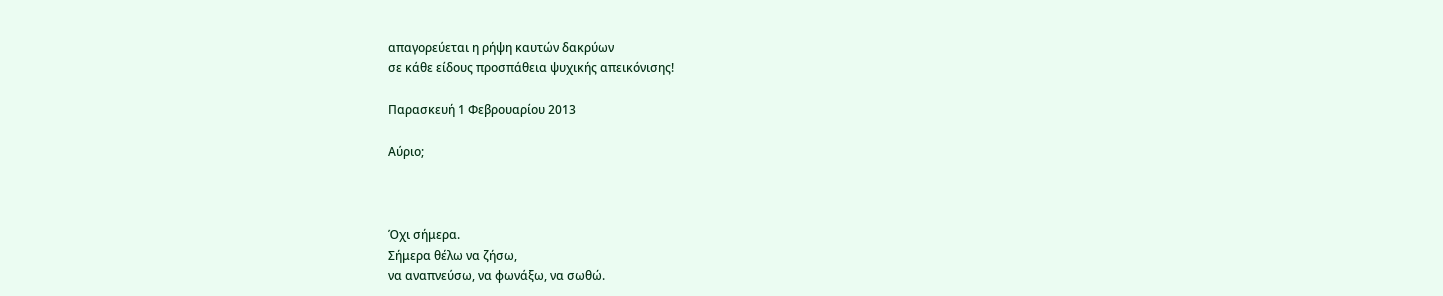απαγορεύεται η ρήψη καυτών δακρύων
σε κάθε είδους προσπάθεια ψυχικής απεικόνισης!

Παρασκευή 1 Φεβρουαρίου 2013

Αύριο;



Όχι σήμερα.
Σήμερα θέλω να ζήσω,
να αναπνεύσω, να φωνάξω, να σωθώ.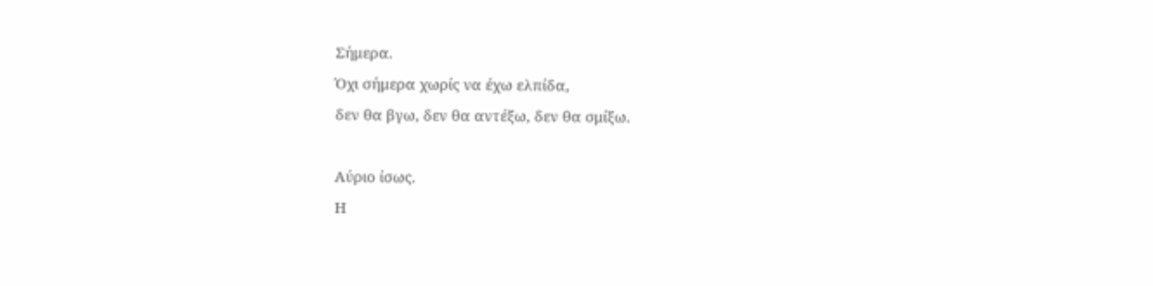Σήμερα.
Όχι σήμερα χωρίς να έχω ελπίδα,
δεν θα βγω, δεν θα αντέξω, δεν θα σμίξω.

Αύριο ίσως.
Η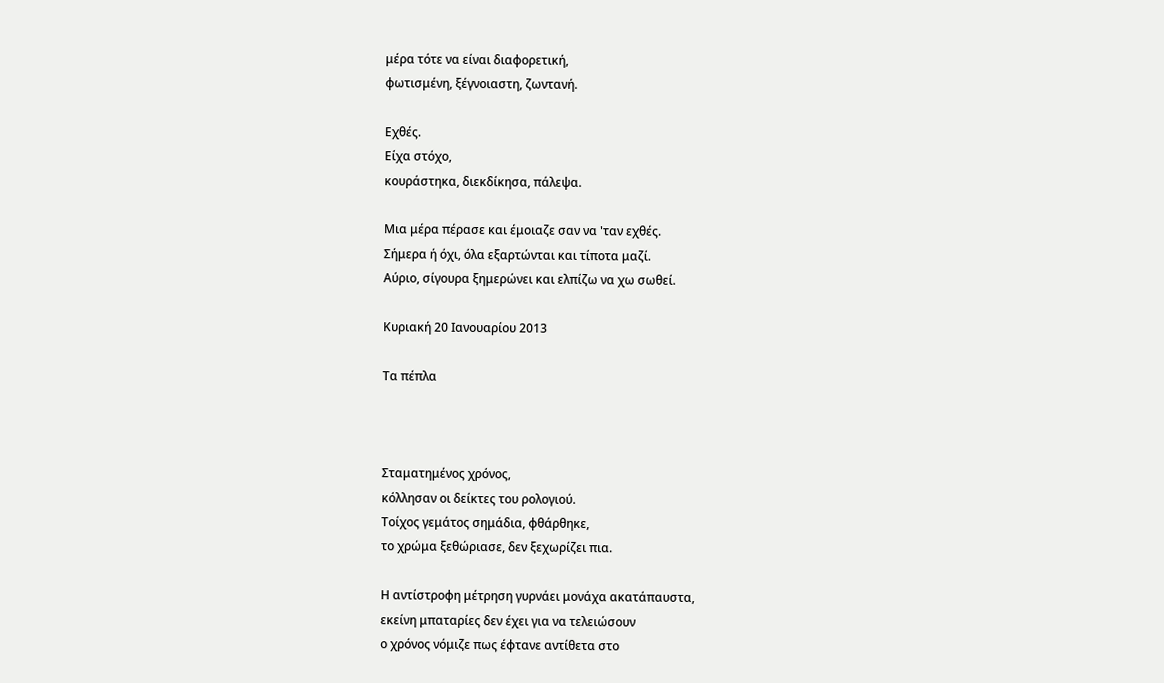μέρα τότε να είναι διαφορετική,
φωτισμένη, ξέγνοιαστη, ζωντανή.

Εχθές.
Είχα στόχο,
κουράστηκα, διεκδίκησα, πάλεψα.

Μια μέρα πέρασε και έμοιαζε σαν να 'ταν εχθές.
Σήμερα ή όχι, όλα εξαρτώνται και τίποτα μαζί.
Αύριο, σίγουρα ξημερώνει και ελπίζω να χω σωθεί.

Κυριακή 20 Ιανουαρίου 2013

Τα πέπλα



Σταματημένος χρόνος,
κόλλησαν οι δείκτες του ρολογιού.
Τοίχος γεμάτος σημάδια, φθάρθηκε,
το χρώμα ξεθώριασε, δεν ξεχωρίζει πια.

Η αντίστροφη μέτρηση γυρνάει μονάχα ακατάπαυστα,
εκείνη μπαταρίες δεν έχει για να τελειώσουν
ο χρόνος νόμιζε πως έφτανε αντίθετα στο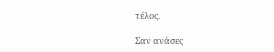τέλος.

Σαν ανάσες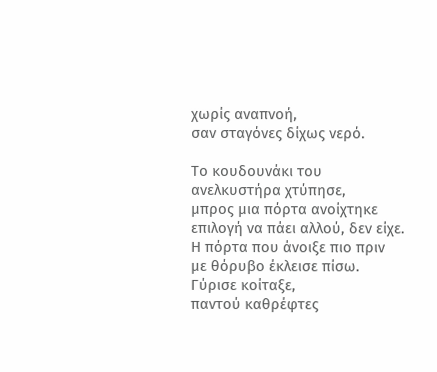χωρίς αναπνοή,
σαν σταγόνες δίχως νερό.

Το κουδουνάκι του ανελκυστήρα χτύπησε,
μπρος μια πόρτα ανοίχτηκε
επιλογή να πάει αλλού, δεν είχε.
Η πόρτα που άνοιξε πιο πριν
με θόρυβο έκλεισε πίσω.
Γύρισε κοίταξε,
παντού καθρέφτες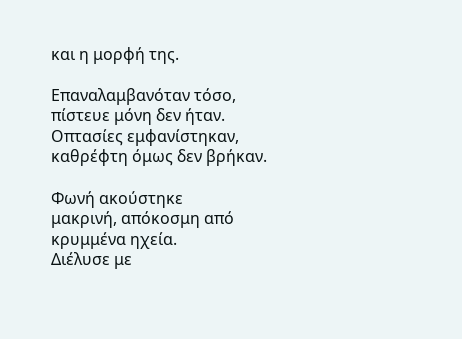και η μορφή της.

Επαναλαμβανόταν τόσο,
πίστευε μόνη δεν ήταν.
Οπτασίες εμφανίστηκαν,
καθρέφτη όμως δεν βρήκαν.

Φωνή ακούστηκε
μακρινή, απόκοσμη από κρυμμένα ηχεία.
Διέλυσε με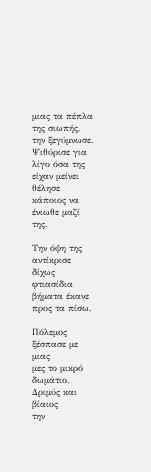μιας τα πέπλα της σιωπής,
την ξεγύμνωσε.
Ψιθύρισε για λίγο όσα της είχαν μείνει
θέλησε κάποιος να ένιωθε μαζί της.

Την όψη της αντίκρισε
δίχως φτιασίδια
βήματα έκανε προς τα πίσω.

Πόλεμος ξέσπασε με μιας
μες το μικρό δωμάτιο.
Δριμύς και βίαιος
την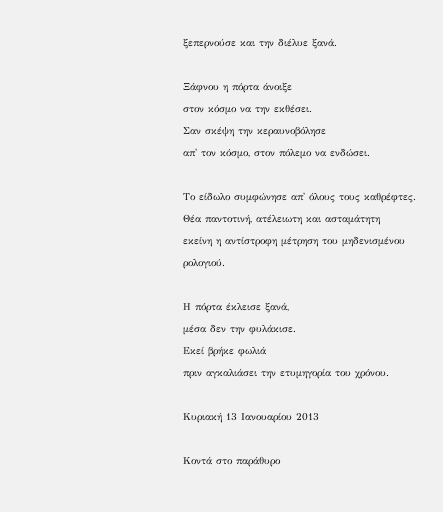ξεπερνούσε και την διέλυε ξανά.

Ξάφνου η πόρτα άνοιξε
στον κόσμο να την εκθέσει.
Σαν σκέψη την κεραυνοβόλησε
απ' τον κόσμο, στον πόλεμο να ενδώσει.

Το είδωλο συμφώνησε απ' όλους τους καθρέφτες.
Θέα παντοτινή, ατέλειωτη και ασταμάτητη
εκείνη η αντίστροφη μέτρηση του μηδενισμένου ρολογιού.

Η πόρτα έκλεισε ξανά,
μέσα δεν την φυλάκισε.
Εκεί βρήκε φωλιά
πριν αγκαλιάσει την ετυμηγορία του χρόνου.

Κυριακή 13 Ιανουαρίου 2013

Κοντά στο παράθυρο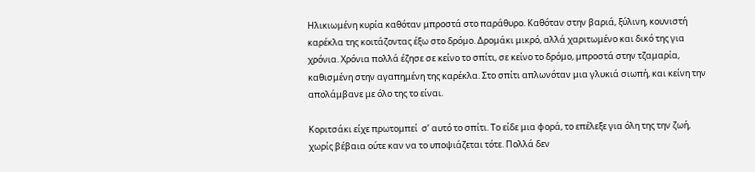Ηλικιωμένη κυρία καθόταν μπροστά στο παράθυρο. Καθόταν στην βαριά, ξύλινη, κουνιστή καρέκλα της κοιτάζοντας έξω στο δρόμο. Δρομάκι μικρό, αλλά χαριτωμένο και δικό της για χρόνια. Χρόνια πολλά έζησε σε κείνο το σπίτι, σε κείνο το δρόμο, μπροστά στην τζαμαρία, καθισμένη στην αγαπημένη της καρέκλα. Στο σπίτι απλωνόταν μια γλυκιά σιωπή, και κείνη την απολάμβανε με όλο της το είναι.

Κοριτσάκι είχε πρωτομπεί  σ’ αυτό το σπίτι. Το είδε μια φορά, το επέλεξε για όλη της την ζωή, χωρίς βέβαια ούτε καν να το υποψιάζεται τότε. Πολλά δεν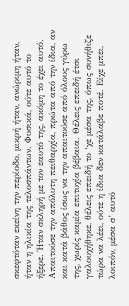σκεφτόταν εκείνη την περίοδο, μικρή ήταν, ανώριμη ήταν, ήταν η ηλικία της τελοσπάντων. Φυσικά, ούτε αυτό το ήξερε. Ήταν σκληρή με τον εαυτό της, ακόμη το έχει αυτό. Απαιτούσε την απόλυτη πειθαρχία, πρώτα από την ίδια, αν και κατά βάθος ίσως να την απαιτούσε από όλους γύρω της, χωρίς καμία επιτυχία βέβαια. Θέλεις επειδή έτσι γαλουχήθηκε, θέλεις επειδή το ‘χε μέσα της, όπως συνήθιζε τώρα να λέει, ούτε η ίδια δεν κατάλαβε ποτέ. Είχε μπει, λοιπόν, μέσα σ’ αυτό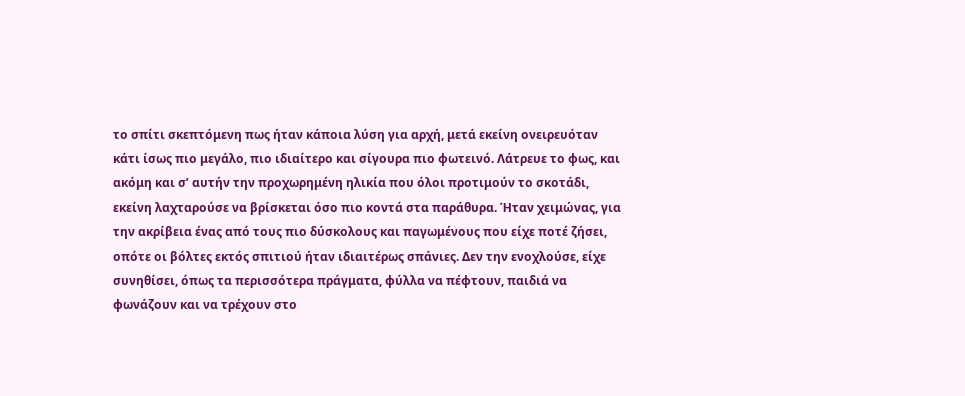το σπίτι σκεπτόμενη πως ήταν κάποια λύση για αρχή, μετά εκείνη ονειρευόταν κάτι ίσως πιο μεγάλο, πιο ιδιαίτερο και σίγουρα πιο φωτεινό. Λάτρευε το φως, και ακόμη και σ’ αυτήν την προχωρημένη ηλικία που όλοι προτιμούν το σκοτάδι, εκείνη λαχταρούσε να βρίσκεται όσο πιο κοντά στα παράθυρα. Ήταν χειμώνας, για την ακρίβεια ένας από τους πιο δύσκολους και παγωμένους που είχε ποτέ ζήσει, οπότε οι βόλτες εκτός σπιτιού ήταν ιδιαιτέρως σπάνιες. Δεν την ενοχλούσε, είχε συνηθίσει, όπως τα περισσότερα πράγματα, φύλλα να πέφτουν, παιδιά να φωνάζουν και να τρέχουν στο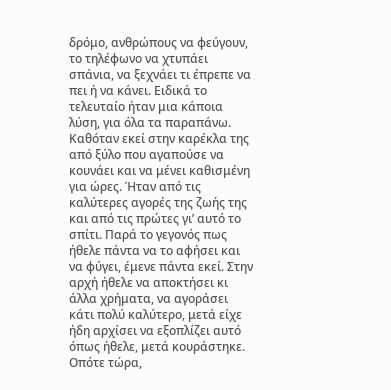δρόμο, ανθρώπους να φεύγουν, το τηλέφωνο να χτυπάει σπάνια, να ξεχνάει τι έπρεπε να πει ή να κάνει. Ειδικά το τελευταίο ήταν μια κάποια λύση, για όλα τα παραπάνω. Καθόταν εκεί στην καρέκλα της από ξύλο που αγαπούσε να κουνάει και να μένει καθισμένη για ώρες. Ήταν από τις καλύτερες αγορές της ζωής της και από τις πρώτες γι’ αυτό το σπίτι. Παρά το γεγονός πως ήθελε πάντα να το αφήσει και να φύγει, έμενε πάντα εκεί. Στην αρχή ήθελε να αποκτήσει κι άλλα χρήματα, να αγοράσει κάτι πολύ καλύτερο, μετά είχε ήδη αρχίσει να εξοπλίζει αυτό όπως ήθελε, μετά κουράστηκε. Οπότε τώρα,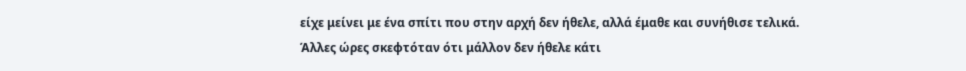είχε μείνει με ένα σπίτι που στην αρχή δεν ήθελε, αλλά έμαθε και συνήθισε τελικά. Άλλες ώρες σκεφτόταν ότι μάλλον δεν ήθελε κάτι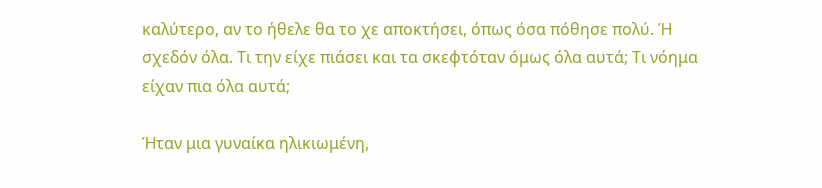καλύτερο, αν το ήθελε θα το χε αποκτήσει, όπως όσα πόθησε πολύ. Ή σχεδόν όλα. Τι την είχε πιάσει και τα σκεφτόταν όμως όλα αυτά; Τι νόημα είχαν πια όλα αυτά;

Ήταν μια γυναίκα ηλικιωμένη,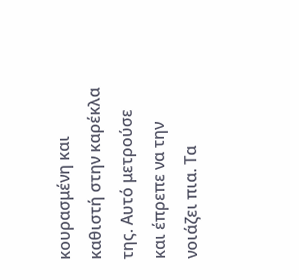κουρασμένη και καθιστή στην καρέκλα της. Αυτό μετρούσε και έπρεπε να την νοιάζει πια. Τα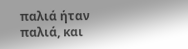παλιά ήταν παλιά, και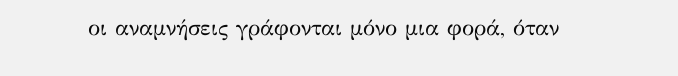οι αναμνήσεις γράφονται μόνο μια φορά, όταν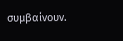συμβαίνουν.